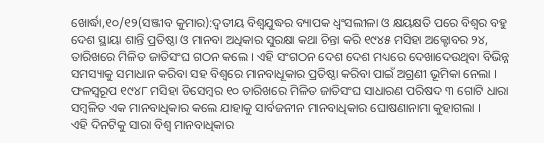ଖୋର୍ଦ୍ଧା,୧୦/୧୨(ସଞ୍ଜୀବ କୁମାର):ଦ୍ୱତୀୟ ବିଶ୍ୱଯୁଦ୍ଧର ବ୍ୟାପକ ଧ୍ବଂସଲୀଳା ଓ କ୍ଷୟକ୍ଷତି ପରେ ବିଶ୍ଵର ବହୁ ଦେଶ ସ୍ଥାୟା ଶାନ୍ତି ପ୍ରତିଷ୍ଠା ଓ ମାନବା ଅଧିକାର ସୁରକ୍ଷା କଥା ଚିନ୍ତା କରି ୧୯୪୫ ମସିହା ଅକ୍ଟୋବର ୨୪, ତାରିଖରେ ମିଳିତ ଜାତିସଂଘ ଗଠନ କଲେ । ଏହି ସଂଗଠନ ଦେଶ ଦେଶ ମଧ୍ୟରେ ଦେଖାଦେଉଥିବା ବିଭିନ୍ନ ସମସ୍ୟାକୁ ସମାଧାନ କରିବା ସହ ବିଶ୍ୱରେ ମାନବାଧୂକାର ପ୍ରତିଷ୍ଠା କରିବା ପାଇଁ ଅଗ୍ରଣୀ ଭୂମିକା ନେଲା । ଫଳସ୍ଵରୂପ ୧୯୪୮ ମସିହା ଡିସେମ୍ବର ୧୦ ତାରିଖରେ ମିଳିତ ଜାତିସଂଘ ସାଧାରଣ ପରିଷଦ ୩ ଗୋଟି ଧାରା ସମ୍ବଳିତ ଏକ ମାନବାଧିକାର କଲେ ଯାହାକୁ ସାର୍ବଜନୀନ ମାନବାଧିକାର ଘୋଷଣାନାମା କୁହାଗଲା ।
ଏହି ଦିନଟିକୁ ସାରା ବିଶ୍ୱ ମାନବାଧିକାର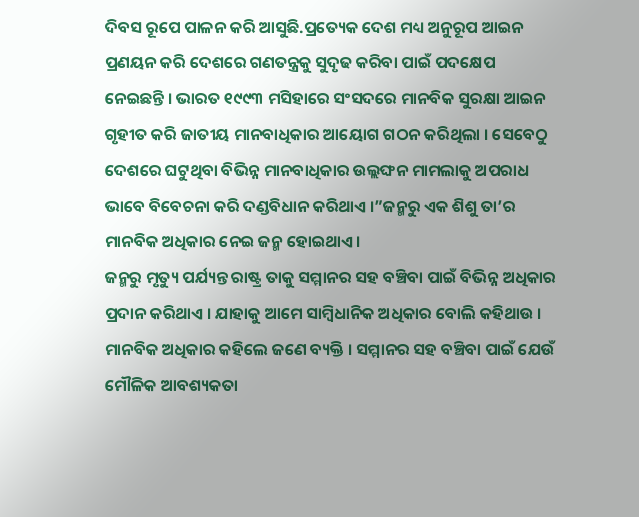ଦିବସ ରୂପେ ପାଳନ କରି ଆସୁଛି.ପ୍ରତ୍ୟେକ ଦେଶ ମଧ୍ୟ ଅନୁରୂପ ଆଇନ ପ୍ରଣୟନ କରି ଦେଶରେ ଗଣତନ୍ତ୍ରକୁ ସୁଦୃଢ କରିବା ପାଇଁ ପଦକ୍ଷେପ ନେଇଛନ୍ତି । ଭାରତ ୧୯୯୩ ମସିହାରେ ସଂସଦରେ ମାନବିକ ସୁରକ୍ଷା ଆଇନ ଗୃହୀତ କରି ଜାତୀୟ ମାନବାଧିକାର ଆୟୋଗ ଗଠନ କରିଥିଲା । ସେବେଠୁ ଦେଶରେ ଘଟୁଥିବା ବିଭିନ୍ନ ମାନବାଧିକାର ଉଲ୍ଲଙ୍ଘନ ମାମଲାକୁ ଅପରାଧ ଭାବେ ବିବେଚନା କରି ଦଣ୍ଡବିଧାନ କରିଥାଏ ।”ଜନ୍ମରୁ ଏକ ଶିଶୁ ତା’ର ମାନବିକ ଅଧିକାର ନେଇ ଜନ୍ମ ହୋଇଥାଏ ।
ଜନ୍ମରୁ ମୃତ୍ୟୁ ପର୍ଯ୍ୟନ୍ତ ରାଷ୍ଟ୍ର ତାକୁ ସମ୍ମାନର ସହ ବଞ୍ଚିବା ପାଇଁ ବିଭିନ୍ନ ଅଧିକାର ପ୍ରଦାନ କରିଥାଏ । ଯାହାକୁ ଆମେ ସାମ୍ବିଧାନିକ ଅଧିକାର ବୋଲି କହିଥାଉ । ମାନବିକ ଅଧିକାର କହିଲେ ଜଣେ ବ୍ୟକ୍ତି । ସମ୍ମାନର ସହ ବଞ୍ଚିବା ପାଇଁ ଯେଉଁ ମୌଳିକ ଆବଶ୍ୟକତା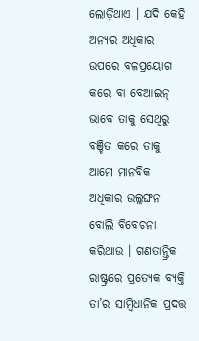ଲୋଡ଼ିଥାଏ । ଯଦି କେହି ଅନ୍ୟର ଅଧିକାର ଉପରେ ବଳପ୍ରୟୋଗ କରେ ବା ବେଆଇନ୍ ଭାବେ ତାକୁ ସେଥିରୁ ବଞ୍ଚିତ କରେ ତାକୁ ଆମେ ମାନବିକ ଅଧିକାର ଉଲ୍ଲଙ୍ଘନ ବୋଲି ବିବେଚନା କରିଥାଉ । ଗଣତାନ୍ତ୍ରିକ ରାଷ୍ଟ୍ରରେ ପ୍ରତ୍ୟେକ ବ୍ୟକ୍ତି ତା’ର ସାମ୍ବିଧାନିକ ପ୍ରଦତ୍ତ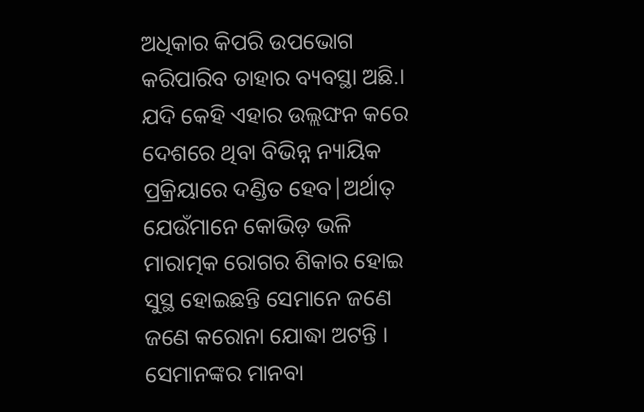ଅଧିକାର କିପରି ଉପଭୋଗ କରିପାରିବ ତାହାର ବ୍ୟବସ୍ଥା ଅଛି.।
ଯଦି କେହି ଏହାର ଉଲ୍ଲଙ୍ଘନ କରେ ଦେଶରେ ଥିବା ବିଭିନ୍ନ ନ୍ୟାୟିକ ପ୍ରକ୍ରିୟାରେ ଦଣ୍ଡିତ ହେବ|ଅର୍ଥାତ୍ ଯେଉଁମାନେ କୋଭିଡ଼ ଭଳି ମାରାତ୍ମକ ରୋଗର ଶିକାର ହୋଇ ସୁସ୍ଥ ହୋଇଛନ୍ତି ସେମାନେ ଜଣେ ଜଣେ କରୋନା ଯୋଦ୍ଧା ଅଟନ୍ତି । ସେମାନଙ୍କର ମାନବା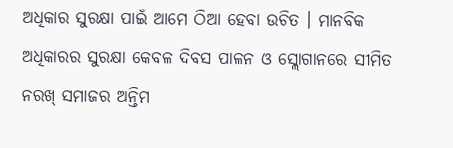ଅଧିକାର ସୁରକ୍ଷା ପାଇଁ ଆମେ ଠିଆ ହେବା ଉଚିତ । ମାନବିକ ଅଧିକାରର ସୁରକ୍ଷା କେବଳ ଦିବସ ପାଳନ ଓ ସ୍ଲୋଗାନରେ ସୀମିତ ନରଖ୍ ସମାଜର ଅନ୍ତିମ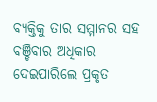ବ୍ୟକ୍ତିକୁ ତାର ସମ୍ମାନର ସହ ବଞ୍ଚିବାର ଅଧିକାର ଦେଇପାରିଲେ ପ୍ରକୃତ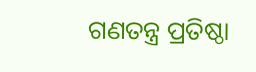ଗଣତନ୍ତ୍ର ପ୍ରତିଷ୍ଠା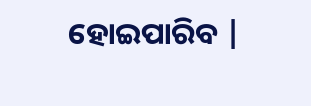ହୋଇପାରିବ |